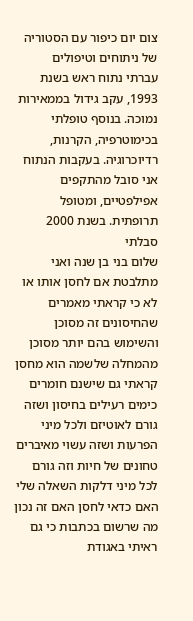צום יום כיפור עם הסטוריה של ניתוחים וטיפולים
עברתי נתוח ראש בשנת 1993, עקב גידול בממאירות נמוכה. בנוסף טופלתי בכימוטרפיה, הקרנות, רדיוכרוגיה. בעקבות הנתוח אני סובל מהתקפים אפילפטיים, ומטופל תרופתית. בשנת 2000 סבלתי
שלום בני בן שנה ואני מתלבטת אם לחסן אותו או לא כי קראתי מאמרים שהחיסונים זה מסוכן והשימוש בהם יותר מסוכן מהמחלה שלשמה הוא מחסן קראתי גם שישנם חומרים כימים רעילים בחיסון ושזה גורם לאוטיזם ולכל מיני הפרעות ושזה עשוי מאיברים טחונים של חיות וזה גורם לכל מיני דלקות השאלה שלי האם כדאי לחסן האם זה נכון מה שרשום בכתבות כי גם ראיתי באגודת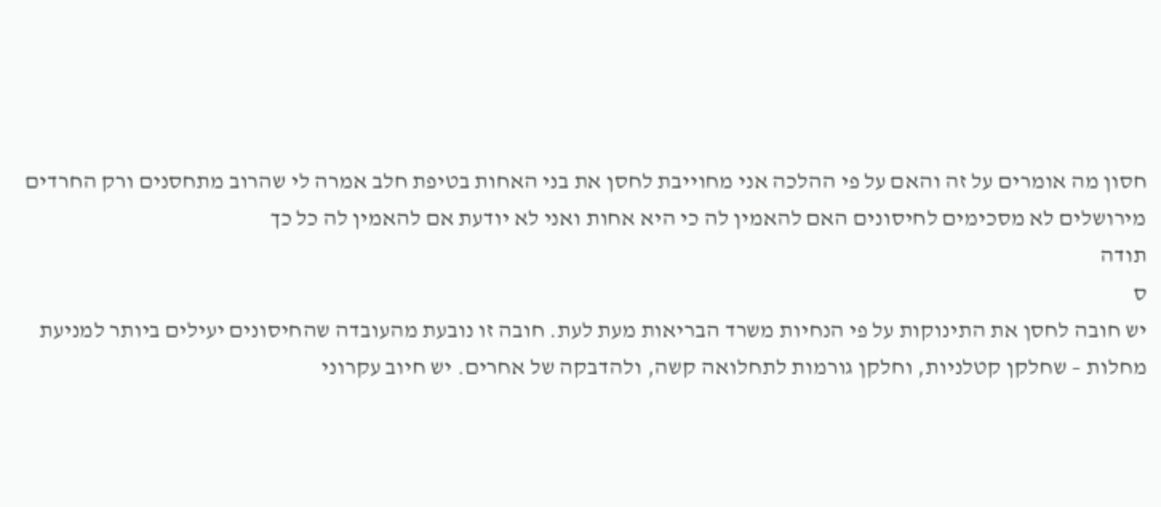חסון מה אומרים על זה והאם על פי ההלכה אני מחוייבת לחסן את בני האחות בטיפת חלב אמרה לי שהרוב מתחסנים ורק החרדים מירושלים לא מסכימים לחיסונים האם להאמין לה כי היא אחות ואני לא יודעת אם להאמין לה כל כך
תודה
ס
יש חובה לחסן את התינוקות על פי הנחיות משרד הבריאות מעת לעת. חובה זו נובעת מהעובדה שהחיסונים יעילים ביותר למניעת מחלות – שחלקן קטלניות, וחלקן גורמות לתחלואה קשה, ולהדבקה של אחרים. יש חיוב עקרוני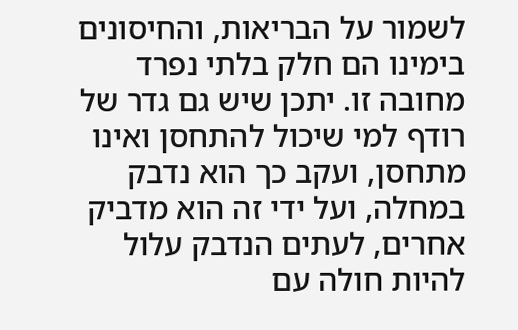לשמור על הבריאות, והחיסונים בימינו הם חלק בלתי נפרד מחובה זו. יתכן שיש גם גדר של רודף למי שיכול להתחסן ואינו מתחסן, ועקב כך הוא נדבק במחלה, ועל ידי זה הוא מדביק אחרים, לעתים הנדבק עלול להיות חולה עם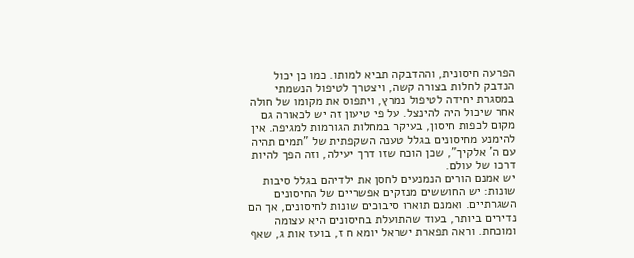הפרעה חיסונית, וההדבקה תביא למותו. כמו כן יכול הנדבק לחלות בצורה קשה, ויצטרך לטיפול הנשמתי במסגרת יחידה לטיפול נמרץ, ויתפוס את מקומו של חולה אחר שיכול היה להינצל. על פי טיעון זה יש לכאורה גם מקום לכפות חיסון, בעיקר במחלות הגורמות למגיפה. אין להימנע מחיסונים בגלל טענה השקפתית של "תמים תהיה עם ה' אלקיך", שכן הוכח שזו דרך יעילה, וזה הפך להיות דרכו של עולם.
יש אמנם הורים הנמנעים לחסן את ילדיהם בגלל סיבות שונות: יש החוששים מנזקים אפשריים של החיסונים השגרתיים. ואמנם תוארו סיבוכים שונות לחיסונים, אך הם נדירים ביותר, בעוד שהתועלת בחיסונים היא עצומה ומוכחת. וראה תפארת ישראל יומא ח ז, בועז אות ג, שאף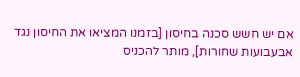אם יש חשש סכנה בחיסון [בזמנו המציאו את החיסון נגד אבעבועות שחורות], מותר להכניס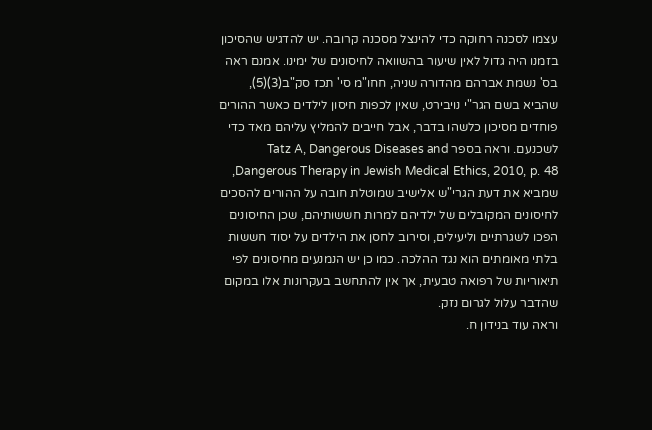עצמו לסכנה רחוקה כדי להינצל מסכנה קרובה. יש להדגיש שהסיכון בזמנו היה גדול לאין שיעור בהשוואה לחיסונים של ימינו. אמנם ראה בס' נשמת אברהם מהדורה שניה, חחו"מ סי' תכז סק"ב(3)(5), שהביא בשם הגר"י נויבירט, שאין לכפות חיסון לילדים כאשר ההורים פוחדים מסיכון כלשהו בדבר, אבל חייבים להמליץ עליהם מאד כדי לשכנעם. וראה בספר Tatz A, Dangerous Diseases and Dangerous Therapy in Jewish Medical Ethics, 2010, p. 48, שמביא את דעת הגרי"ש אלישיב שמוטלת חובה על ההורים להסכים לחיסונים המקובלים של ילדיהם למרות חששותיהם, שכן החיסונים הפכו לשגרתיים וליעילים, וסירוב לחסן את הילדים על יסוד חששות בלתי מאומתים הוא נגד ההלכה. כמו כן יש הנמנעים מחיסונים לפי תיאוריות של רפואה טבעית, אך אין להתחשב בעקרונות אלו במקום שהדבר עלול לגרום נזק.
וראה עוד בנידון ח.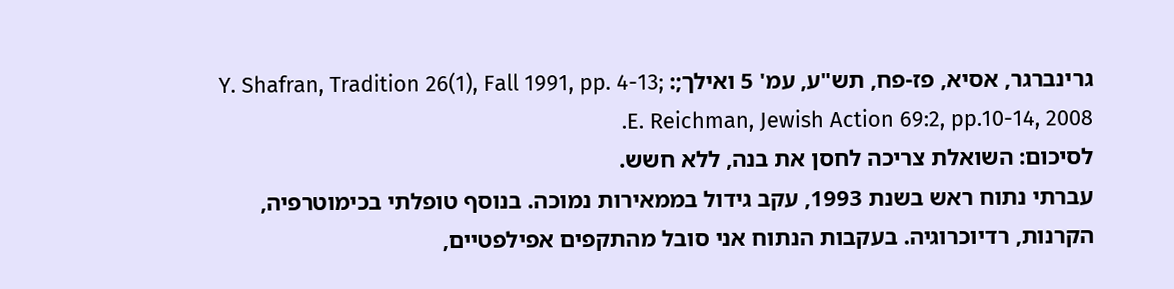גרינברגר, אסיא, פז-פח, תש"ע, עמ' 5 ואילך;: Y. Shafran, Tradition 26(1), Fall 1991, pp. 4-13; E. Reichman, Jewish Action 69:2, pp.10-14, 2008.
לסיכום: השואלת צריכה לחסן את בנה, ללא חשש.
עברתי נתוח ראש בשנת 1993, עקב גידול בממאירות נמוכה. בנוסף טופלתי בכימוטרפיה, הקרנות, רדיוכרוגיה. בעקבות הנתוח אני סובל מהתקפים אפילפטיים,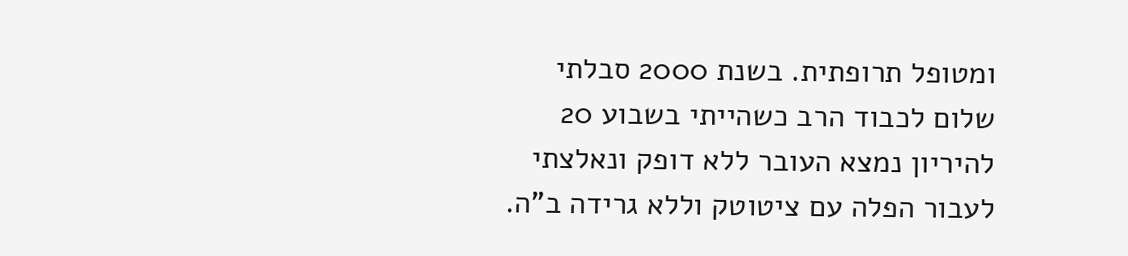ומטופל תרופתית. בשנת 2000 סבלתי
שלום לכבוד הרב כשהייתי בשבוע 20 להיריון נמצא העובר ללא דופק ונאלצתי לעבור הפלה עם ציטוטק וללא גרידה ב"ה.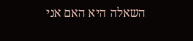השאלה היא האם אני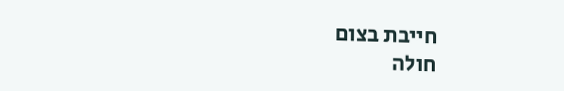חייבת בצום
חולה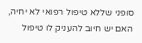סופני שללא טיפול רפואי לא יחיה, האם יש חיוב להעניק לו טיפול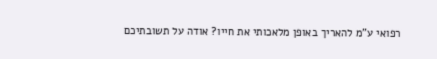רפואי ע"מ להאריך באופן מלאכותי את חייו? אודה על תשובתיכם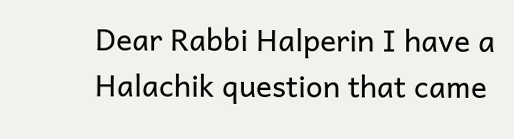Dear Rabbi Halperin I have a Halachik question that came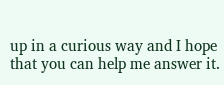up in a curious way and I hope that you can help me answer it.